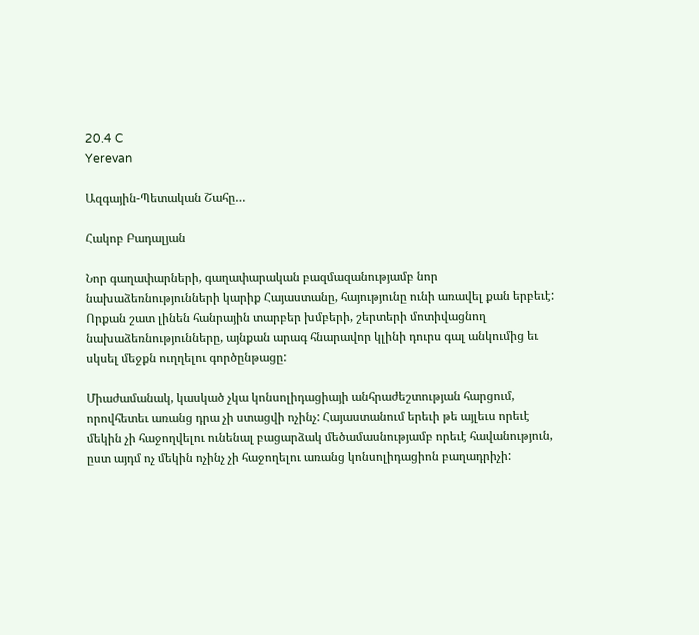20.4 C
Yerevan

Ազգային-Պետական Շահը…

Հակոբ Բադալյան

Նոր գաղափարների, գաղափարական բազմազանությամբ նոր նախաձեռնությունների կարիք Հայաստանը, հայությունը ունի առավել քան երբեւէ: Որքան շատ լինեն հանրային տարբեր խմբերի, շերտերի մոտիվացնող նախաձեռնությունները, այնքան արագ հնարավոր կլինի դուրս գալ անկումից եւ սկսել մեջքն ուղղելու գործընթացը:

Միաժամանակ, կասկած չկա կոնսոլիդացիայի անհրաժեշտության հարցում, որովհետեւ առանց դրա չի ստացվի ոչինչ: Հայաստանում երեւի թե այլեւս որեւէ մեկին չի հաջողվելու ունենալ բացարձակ մեծամասնությամբ որեւէ հավանություն, ըստ այդմ ոչ մեկին ոչինչ չի հաջողելու առանց կոնսոլիդացիոն բաղադրիչի: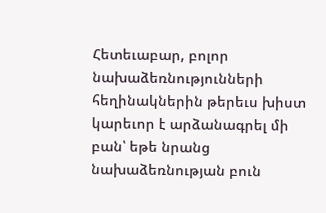Հետեւաբար, բոլոր նախաձեռնությունների հեղինակներին թերեւս խիստ կարեւոր է արձանագրել մի բան՝ եթե նրանց նախաձեռնության բուն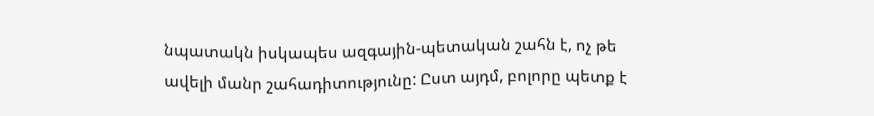նպատակն իսկապես ազգային-պետական շահն է, ոչ թե ավելի մանր շահադիտությունը: Ըստ այդմ, բոլորը պետք է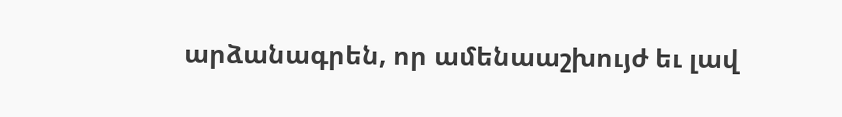արձանագրեն, որ ամենաաշխույժ եւ լավ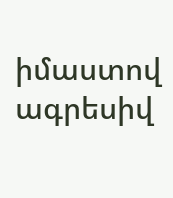իմաստով ագրեսիվ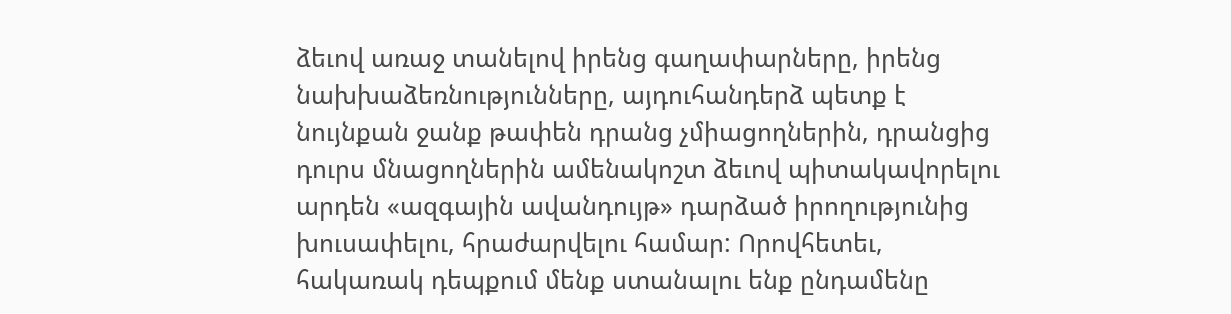ձեւով առաջ տանելով իրենց գաղափարները, իրենց նախխաձեռնությունները, այդուհանդերձ պետք է նույնքան ջանք թափեն դրանց չմիացողներին, դրանցից դուրս մնացողներին ամենակոշտ ձեւով պիտակավորելու արդեն «ազգային ավանդույթ» դարձած իրողությունից խուսափելու, հրաժարվելու համար: Որովհետեւ, հակառակ դեպքում մենք ստանալու ենք ընդամենը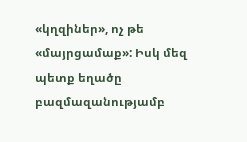«կղզիներ», ոչ թե «մայրցամաք»: Իսկ մեզ պետք եղածը բազմազանությամբ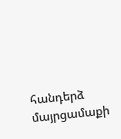հանդերձ մայրցամաքի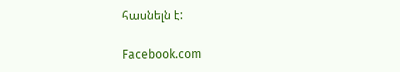հասնելն է:

Facebook.com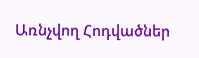Առնչվող Հոդվածներ